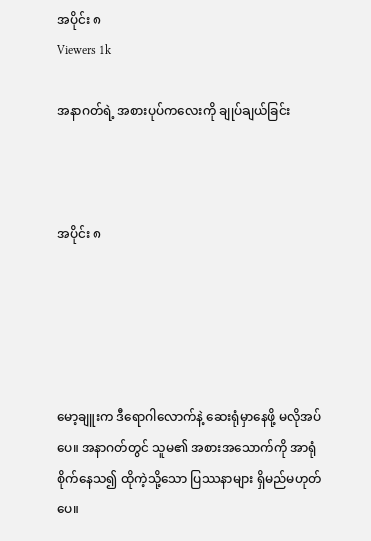အပိုင်း ၈
Viewers 1k

အနာဂတ်ရဲ့ အစားပုပ်ကလေးကို ချုပ်ချယ်ခြင်း



အပိုင်း ၈





မော့ချူးက ဒီရောဂါ‌‌လောက်နဲ့ ဆေးရုံမှာနေဖို့ မလိုအပ်ပေ။ အနာဂတ်တွင် သူမ၏ အစားအသောက်ကို အာရုံစိုက်နေသ၍ ထိုကဲ့သို့သော ပြဿနာများ ရှိမည်မဟုတ်ပေ။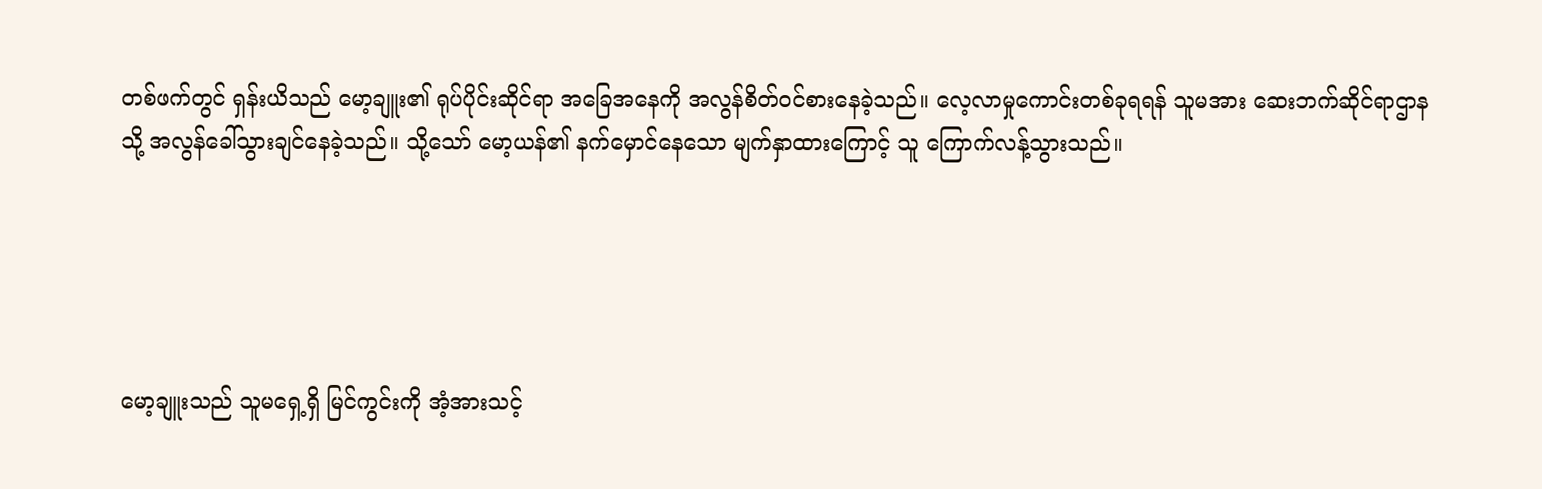တစ်ဖက်တွင် ရှန်းယိသည် မော့ချူး၏ ရုပ်ပိုင်းဆိုင်ရာ အခြေအနေကို အလွန်စိတ်ဝင်စားနေခဲ့သည်။ လေ့လာမှုကောင်းတစ်ခုရရန် သူမအား ဆေးဘက်ဆိုင်ရာဌာနသို့ အလွန်ခေါ်သွားချင်နေခဲ့သည်။ သို့သော် မော့ယန်၏ နက်မှောင်နေသော မျက်နှာထားကြောင့် သူ ကြောက်လန့်သွားသည်။





မော့ချူးသည် သူမရှေ့ရှိ မြင်ကွင်းကို အံ့အားသင့်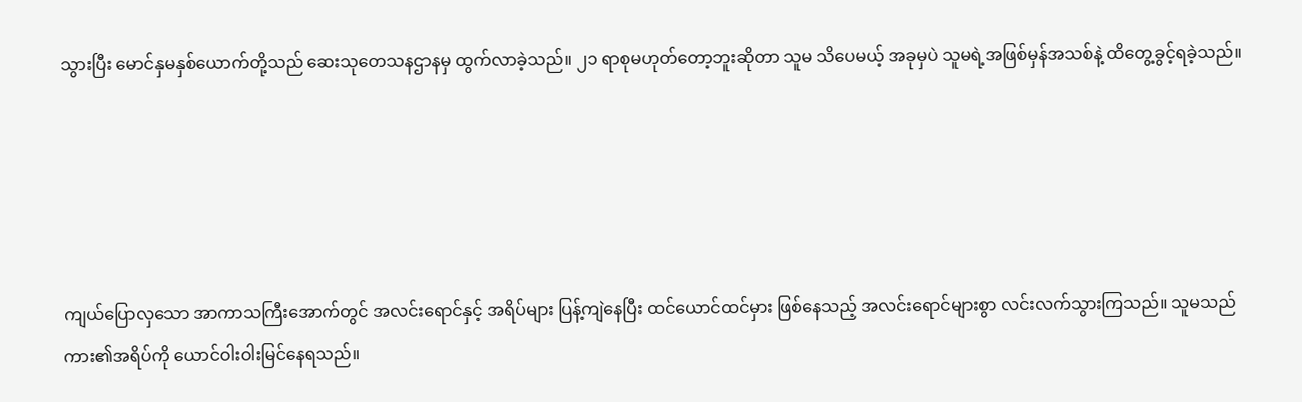သွားပြီး မောင်နှမနှစ်ယောက်တို့သည် ဆေးသုတေသနဌာနမှ ထွက်လာခဲ့သည်။ ၂၁ ရာစုမဟုတ်တော့ဘူးဆိုတာ သူမ သိပေမယ့် အခုမှပဲ သူမရဲ့အဖြစ်မှန်အသစ်နဲ့ ထိတွေ့ခွင့်ရခဲ့သည်။





ကျယ်ပြောလှသော အာကာသကြီးအောက်တွင် အလင်းရောင်နှင့် အရိပ်များ ပြန့်ကျဲနေပြီး ထင်ယောင်ထင်မှား ဖြစ်နေသည့် အလင်းရောင်များစွာ လင်းလက်သွားကြသည်။ သူမသည် ကား၏အရိပ်ကို ယောင်ဝါးဝါးမြင်နေရသည်။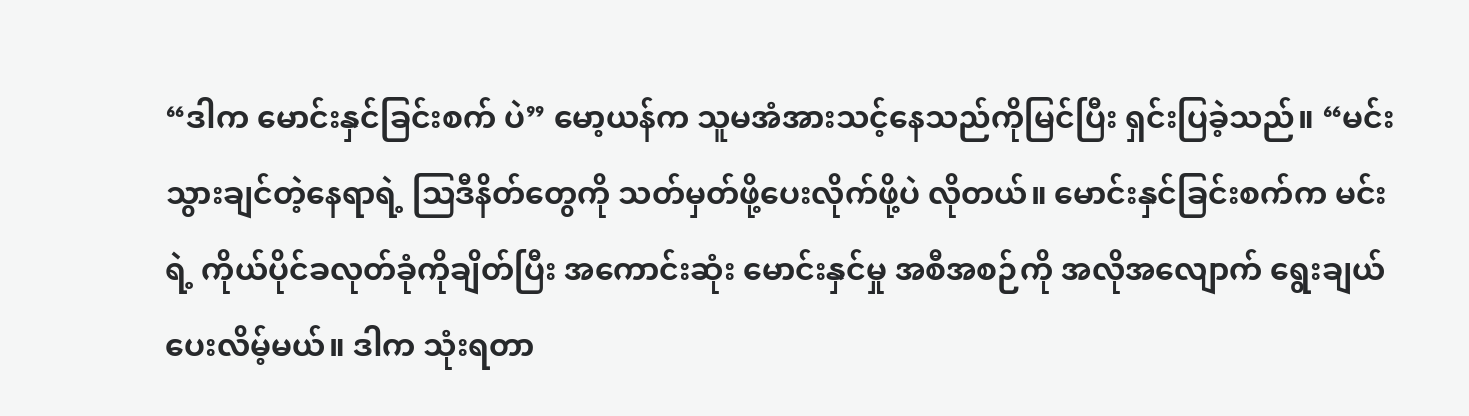“ဒါက မောင်းနှင်ခြင်းစက် ပဲ” မော့ယန်က သူမအံအားသင့်နေသည်ကိုမြင်ပြီး ရှင်းပြခဲ့သည်။ “မင်းသွားချင်တဲ့နေရာရဲ့ သြဒီနိတ်တွေကို သတ်မှတ်ဖို့ပေးလိုက်ဖို့ပဲ လိုတယ်။ မောင်းနှင်ခြင်းစက်က မင်းရဲ့ ကိုယ်ပိုင်ခလုတ်ခုံကိုချိတ်ပြီး အကောင်းဆုံး မောင်းနှင်မှု အစီအစဉ်ကို အလိုအလျောက် ရွေးချယ်ပေးလိမ့်မယ်။ ဒါက သုံးရတာ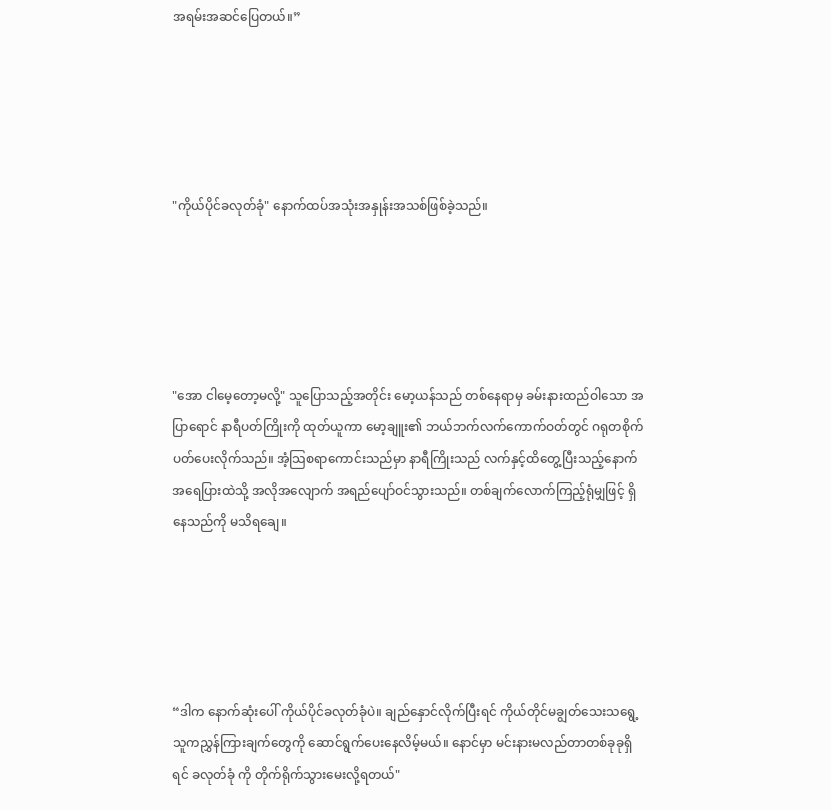အရမ်းအဆင်ပြေတယ်။”





"ကိုယ်ပိုင်ခလုတ်ခုံ" နောက်ထပ်အသုံးအနှုန်းအသစ်ဖြစ်ခဲ့သည်။





"အော ငါမေ့တော့မလို့" သူပြောသည့်အတိုင်း မော့ယန်သည် တစ်နေရာမှ ခမ်းနားထည်ဝါသော အပြာရောင် နာရီပတ်ကြိုးကို ထုတ်ယူကာ မော့ချူး၏ ဘယ်ဘက်လက်ကောက်ဝတ်တွင် ဂရုတစိုက် ပတ်ပေးလိုက်သည်။ အံ့သြစရာကောင်းသည်မှာ နာရီကြိုးသည် လက်နှင့်ထိတွေ့ပြီးသည့်နောက် အရေပြားထဲသို့ အလိုအလျောက် အရည်ပျော်ဝင်သွားသည်။ တစ်ချက်လောက်ကြည့်ရုံမျှဖြင့် ရှိနေသည်ကို မသိရချေ။





“ဒါက နောက်ဆုံးပေါ် ကိုယ်ပိုင်ခလုတ်ခုံပဲ။ ချည်နှောင်လိုက်ပြီးရင် ကိုယ်တိုင်မချွတ်သေးသရွေ့ သူကညွှန်ကြားချက်တွေကို ဆောင်ရွက်ပေးနေလိမ့်မယ်။ နောင်မှာ မင်းနားမလည်တာတစ်ခုခုရှိရင် ခလုတ်ခုံ ကို တိုက်ရိုက်သွားမေးလို့ရတယ်"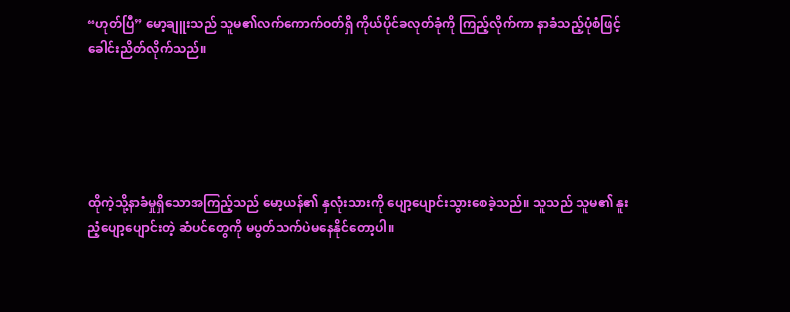“ဟုတ်ပြီ” မော့ချူးသည် သူမ၏လက်ကောက်ဝတ်ရှိ ကိုယ်ပိုင်ခလုတ်ခုံကို ကြည့်လိုက်ကာ နာခံသည့်ပုံစံဖြင့် ခေါင်းညိတ်လိုက်သည်။





ထိုကဲ့သို့နာခံမှုရှိသောအကြည့်သည် မော့ယန်၏ နှလုံးသားကို ပျော့ပျောင်းသွားစေခဲ့သည်။ သူသည် သူမ၏ နူးညံ့ပျော့ပျောင်းတဲ့ ဆံပင်တွေကို မပွတ်သက်ပဲမနေနိုင်တော့ပါ။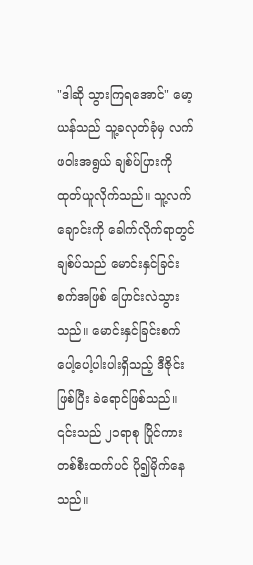"ဒါဆို သွားကြရအောင်" မော့ယန်သည် သူ့ခလုတ်ခုံမှ လက်ဖဝါးအရွယ် ချစ်ပ်ပြားကို ထုတ်ယူလိုက်သည်။ သူ့လက်ချောင်းကို ခေါက်လိုက်ရာတွင် ချစ်ပ်သည် မောင်းနှင်ခြင်းစက်အဖြစ် ပြောင်းလဲသွားသည်။ မောင်းနှင်ခြင်းစက် ပေါ့ပေါ့ပါးပါးရှိသည့် ဒီဇိုင်းဖြစ်ပြီး ခဲရောင်ဖြစ်သည်။ ၎င်းသည် ၂၁ရာစု ပြိုင်ကားတစ်စီးထက်ပင် ပို၍မိုက်နေသည်။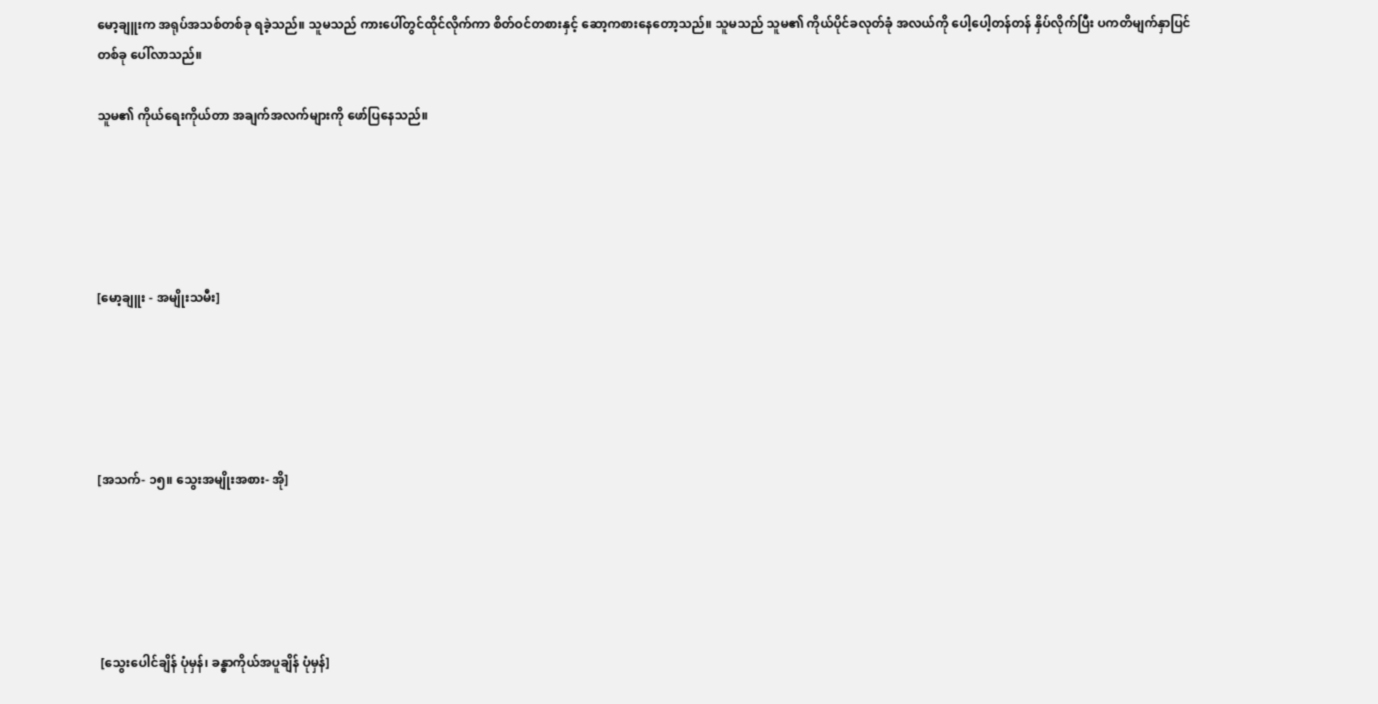မော့ချူးက အရုပ်အသစ်တစ်ခု ရခဲ့သည်။ သူမသည် ကားပေါ်တွင်ထိုင်လိုက်ကာ စိတ်ဝင်တစားနှင့် ဆော့ကစားနေတော့သည်။ သူမသည် သူမ၏ ကိုယ်ပိုင်ခလုတ်ခုံ အလယ်ကို ပေါ့ပေါ့တန်တန် နှိပ်လိုက်ပြီး ပကတိမျက်နှာပြင်တစ်ခု ပေါ်လာသည်။

သူမ၏ ကိုယ်ရေးကိုယ်တာ အချက်အလက်များကို ဖော်ပြနေသည်။





[မော့ချူး - အမျိုးသမီး]





[အသက်- ၁၅။ သွေးအမျိုးအစား- အို]





 [သွေးပေါင်ချိန် ပုံမှန်၊ ခန္ဓာကိုယ်အပူချိန် ပုံမှန်]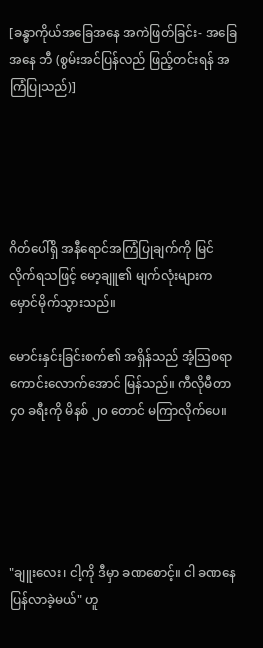[ခန္ဓာကိုယ်အခြေအနေ အကဲဖြတ်ခြင်း- အခြေအနေ ဘီ (စွမ်းအင်ပြန်လည် ဖြည့်တင်းရန် အကြံပြုသည်)]





ဂိတ်ပေါ်ရှိ အနီရောင်အကြံပြုချက်ကို မြင်လိုက်ရသဖြင့် မော့ချူ၏ မျက်လုံးများက မှောင်မိုက်သွားသည်။

မောင်းနှင်းခြင်းစက်၏ အရှိန်သည် အံ့သြစရာကောင်းလောက်အောင် မြန်သည်။ ကီလိုမီတာ ၄၀ ခရီးကို မိနစ် ၂၀ တောင် မကြာလိုက်ပေ။





"ချူးလေး၊ ငါ့ကို ဒီမှာ ခဏစောင့်။ ငါ ခဏနေ ပြန်လာခဲ့မယ်" ဟူ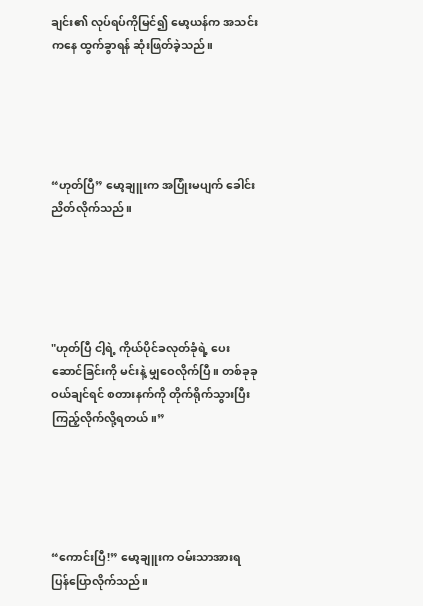ချင်း၏ လုပ်ရပ်ကိုမြင်၍ မော့ယန်က အသင်းကနေ ထွက်ခွာရန် ဆုံးဖြတ်ခဲ့သည်။





“ဟုတ်ပြီ” မော့ချူးက အပြုံးမပျက် ခေါင်းညိတ်လိုက်သည်။





"ဟုတ်ပြီ ငါ့ရဲ့ ကိုယ်ပိုင်ခလုတ်ခုံရဲ့ ပေးဆောင်ခြင်းကို မင်းနဲ့ မျှဝေလိုက်ပြီ။ တစ်ခုခုဝယ်ချင်ရင် စတားနက်ကို တိုက်ရိုက်သွားပြီး ကြည့်လိုက်လို့ရတယ်။”





“ကောင်းပြီ!” မော့ချူးက ဝမ်းသာအားရ ပြန်ပြောလိုက်သည်။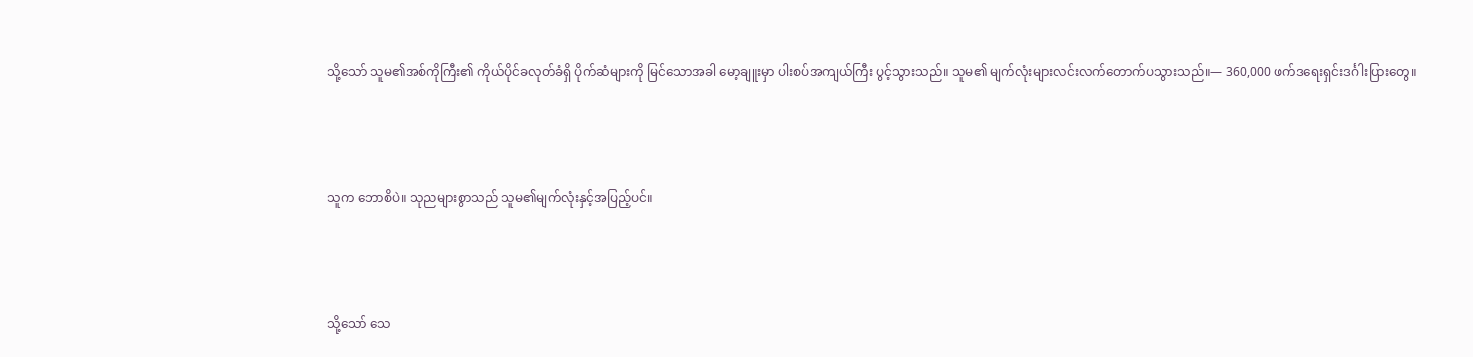သို့သော် သူမ၏အစ်ကိုကြီး၏ ကိုယ်ပိုင်ခလုတ်ခံရှိ ပိုက်ဆံများကို မြင်သောအခါ မော့ချူးမှာ ပါးစပ်အကျယ်ကြီး ပွင့်သွားသည်။ သူမ၏ မျက်လုံးများလင်းလက်တောက်ပသွားသည်။— 360,000 ဖက်ဒရေးရှင်းဒင်္ဂါးပြားတွေ။





သူက ဘောစိပဲ။ သုညများစွာသည် သူမ၏မျက်လုံးနှင့်အပြည့်ပင်။





သို့သော် သေ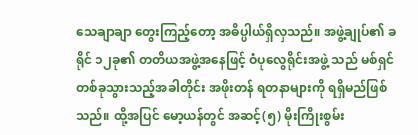သေချာချာ တွေးကြည့်တော့ အဓိပ္ပါယ်ရှိလှသည်။ အဖွဲ့ချုပ်၏ ခရိုင် ၁၂ခု၏ တတိယအဖွဲ့အနေဖြင့် ဝံပုလွေရိုင်းအဖွဲ့ သည် မစ်ရှင်တစ်ခုသွားသည့်အခါတိုင်း အဖိုးတန် ရတနာများကို ရရှိမည်ဖြစ်သည်။ ထို့အပြင် မော့ယန်တွင် အဆင့်(၅) မိုးကြိုးစွမ်း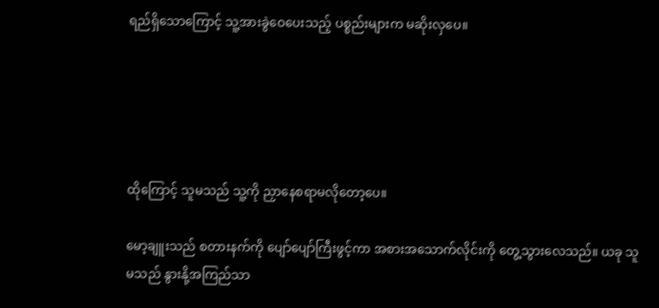ရည်ရှိသောကြောင့် သူ့အားခွဲဝေပေးသည့် ပစ္စည်းများက မဆိုးလှ‌ပေ။





ထိုကြောင့် သူမသည် သူ့ကို ညှာနေစရာမလိုတော့ပေ။

မော့ချူးသည် စတားနက်ကို ပျော်ပျော်ကြီးဖွင့်ကာ အစားအသောက်လိုင်းကို တွေ့သွားလေသည်။ ယခု သူမသည် နွားနို့အကြည်သာ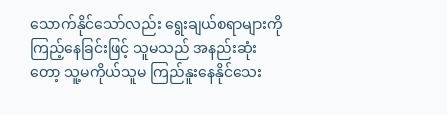သောက်နိုင်သော်လည်း ရွေးချယ်စရာများကို ကြည့်နေခြင်းဖြင့် သူမသည် အနည်းဆုံးတော့ သူ့မကိုယ်သူမ ကြည်နူးနေနိုင်သေး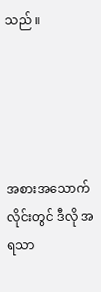သည် ။





အစားအသောက်လိုင်းတွင် ဒီလို အရသာ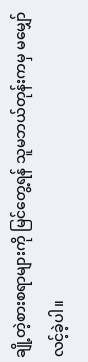ချို့တဲ့စားစရာများကို မြင်တွေ့ရန် သူမဘယ်တုန်းကမှ မမျှော်လင့်ခဲ့ပါ။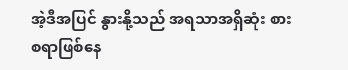အဲ့ဒီအပြင် နွားနို့သည် အရသာအရှိဆုံး စားစရာဖြစ်နေ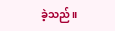ခဲ့သည်။